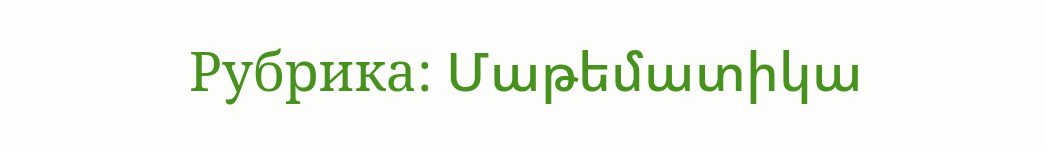Рубрика: Մաթեմատիկա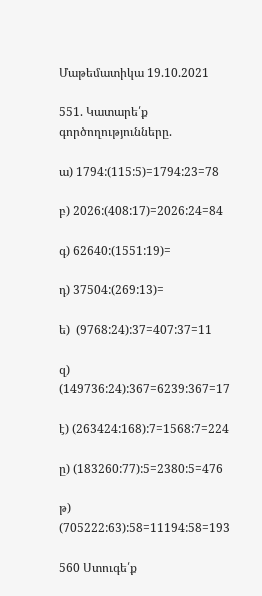Մաթեմատիկա 19.10.2021

551. Կատարե՛ք գործողությունները.

ա) 1794:(115:5)=1794:23=78

բ) 2026:(408:17)=2026:24=84

գ) 62640:(1551:19)=

դ) 37504:(269:13)=

ե)  (9768:24):37=407:37=11

զ) (149736:24):367=6239:367=17

է) (263424:168):7=1568:7=224

ը) (183260:77):5=2380:5=476

թ) (705222:63):58=11194:58=193

560 Ստուգե՛ք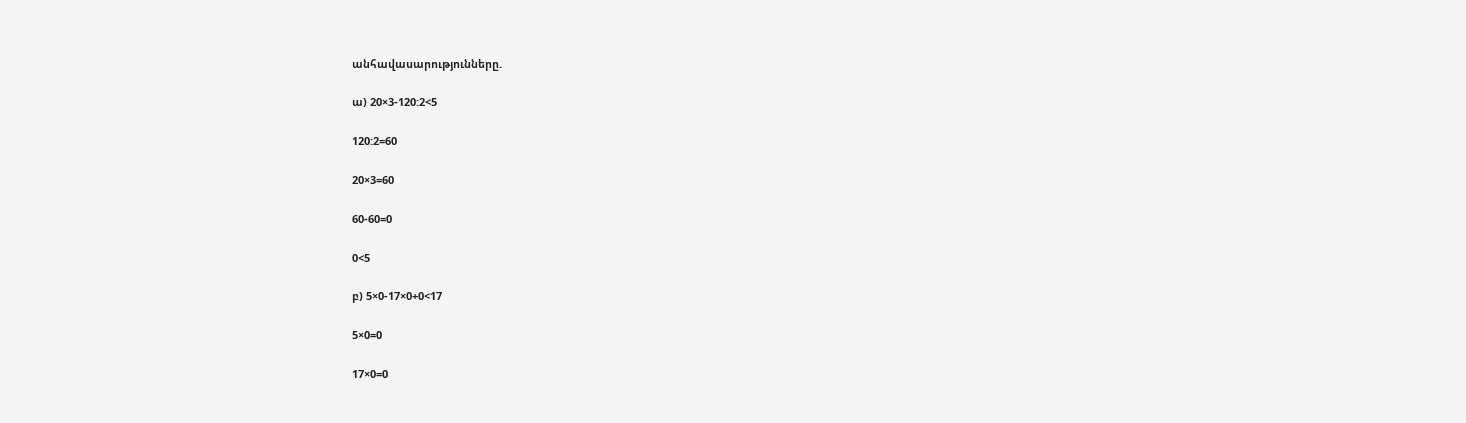անհավասարությունները.

ա) 20×3-120:2<5

120:2=60

20×3=60

60-60=0

0<5

բ) 5×0-17×0+0<17

5×0=0

17×0=0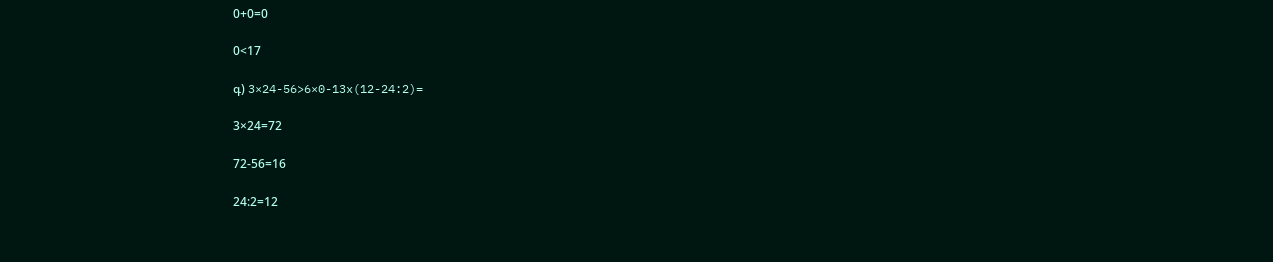0+0=0

0<17

գ) 3×24-56>6×0-13x(12-24:2)=

3×24=72

72-56=16

24:2=12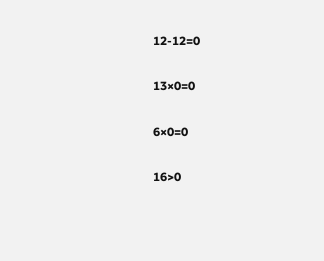12-12=0

13×0=0

6×0=0

16>0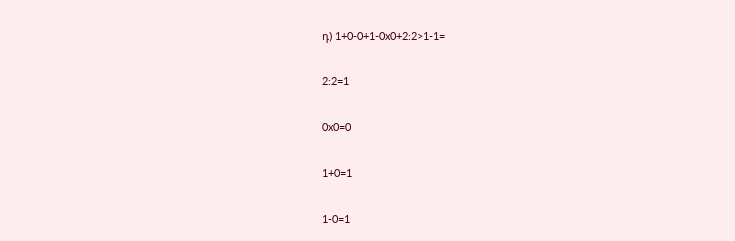դ) 1+0-0+1-0x0+2:2>1-1=

2:2=1

0x0=0

1+0=1

1-0=1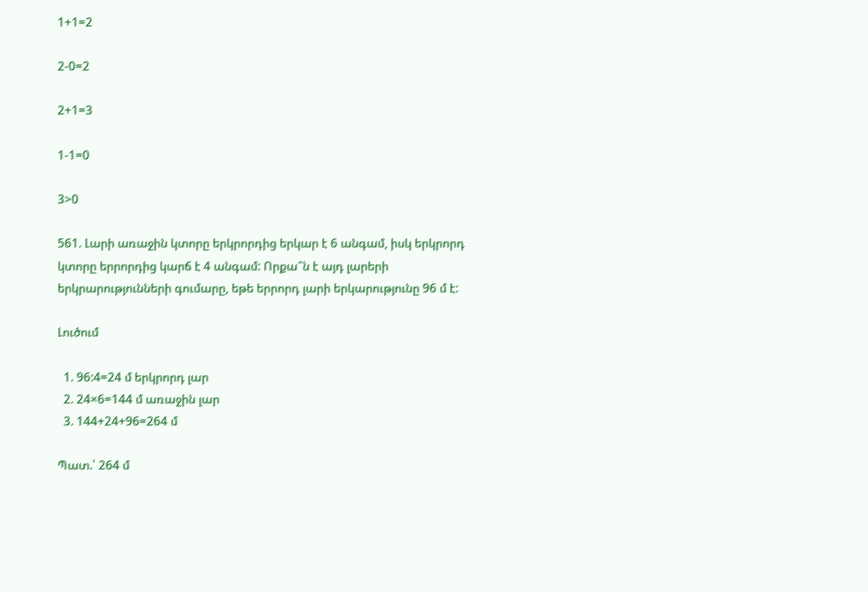1+1=2

2-0=2

2+1=3

1-1=0

3>0

561. Լարի առաջին կտորը երկրորդից երկար է 6 անգամ, իսկ երկրորդ կտորը երրորդից կարճ է 4 անգամ: Որքա՞ն է այդ լարերի երկրարությունների գումարը, եթե երրորդ լարի երկարությունը 96 մ է:

Լուծում

  1. 96:4=24 մ երկրորդ լար
  2. 24×6=144 մ առաջին լար
  3. 144+24+96=264 մ

Պատ.՝ 264 մ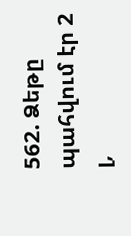562. Ձեթը պահվում էր 2 լ,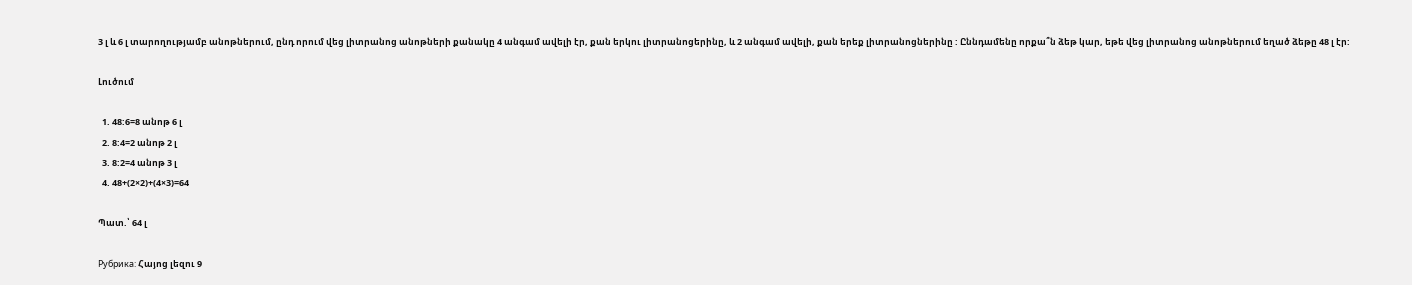3 լ և 6 լ տարողությամբ անոթներում, ընդ որում վեց լիտրանոց անոթների քանակը 4 անգամ ավելի էր, քան երկու լիտրանոցերինը, և 2 անգամ ավելի, քան երեք լիտրանոցներինը : Ըննդամենը որքա՞ն ձեթ կար, եթե վեց լիտրանոց անոթներում եղած ձեթը 48 լ էր:

Լուծում

  1. 48:6=8 անոթ 6 լ
  2. 8:4=2 անոթ 2 լ
  3. 8:2=4 անոթ 3 լ
  4. 48+(2×2)+(4×3)=64

Պատ.՝ 64 լ

Рубрика: Հայոց լեզու 9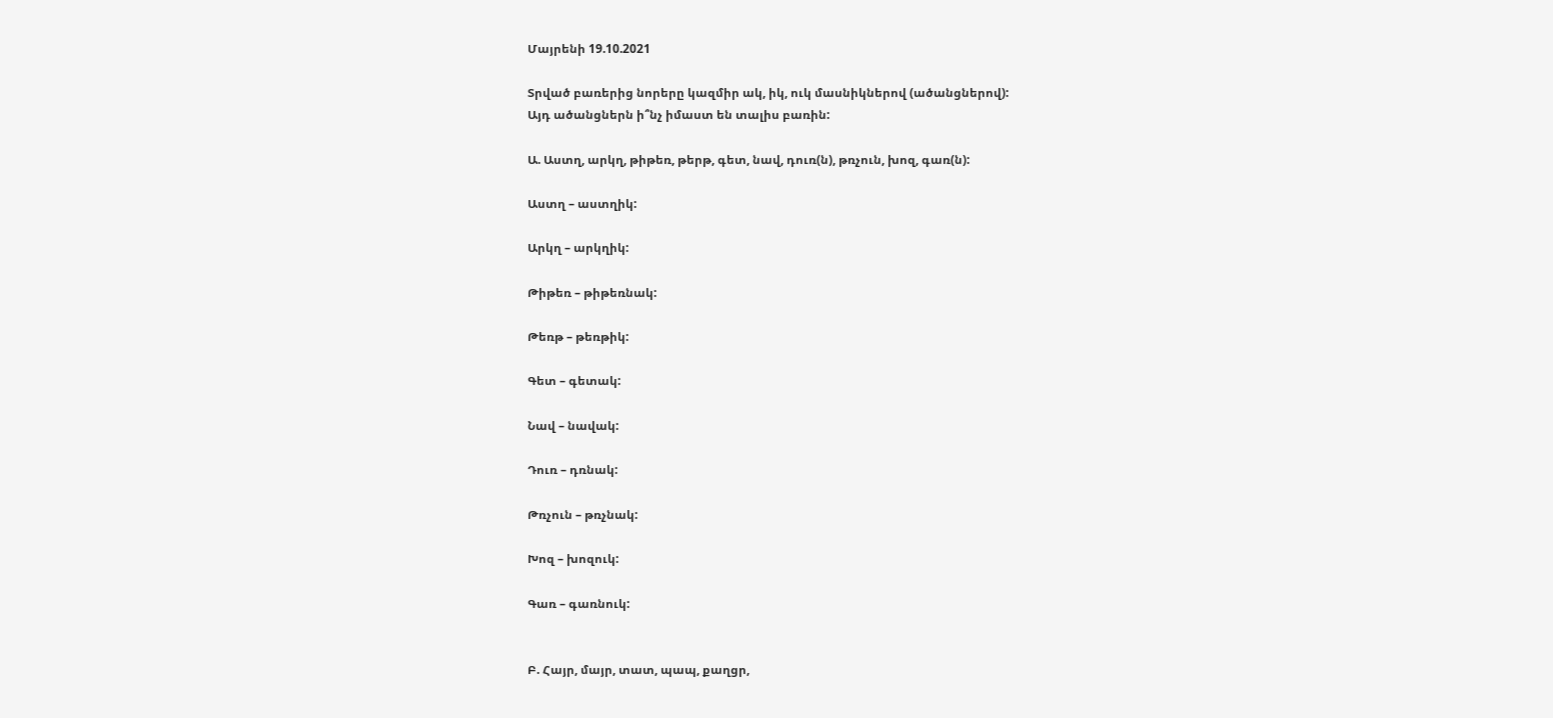Մայրենի 19.10.2021

Տրված բառերից նորերը կազմիր ակ, իկ, ուկ մասնիկներով (ածանցներով):
Այդ ածանցներն ի՞նչ իմաստ են տալիս բառին:

Ա. Աստղ, արկղ, թիթեռ, թերթ, գետ, նավ, դուռ(ն), թռչուն, խոզ, գառ(ն):

Աստղ – աստղիկ:

Արկղ – արկղիկ:

Թիթեռ – թիթեռնակ:

Թեռթ – թեռթիկ:

Գետ – գետակ:

Նավ – նավակ:

Դուռ – դռնակ:

Թռչուն – թռչնակ:

Խոզ – խոզուկ:

Գառ – գառնուկ:


Բ. Հայր, մայր, տատ, պապ, քաղցր,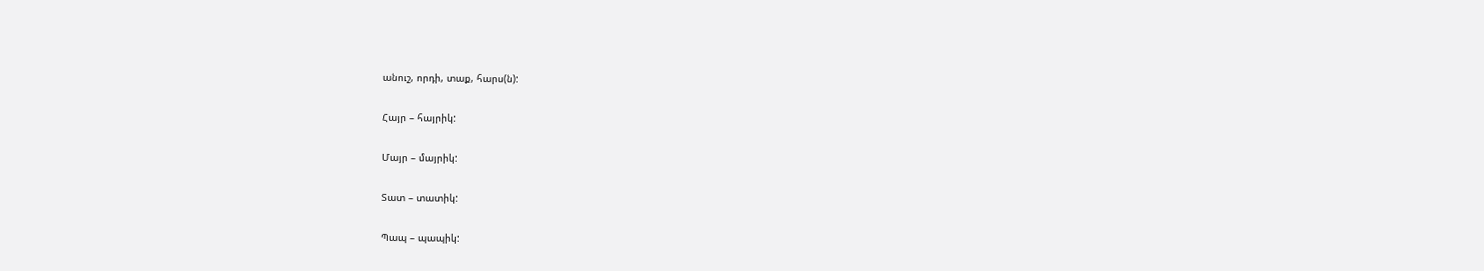անուշ, որդի, տաք, հարս(ն):

Հայր – հայրիկ:

Մայր – մայրիկ:

Տատ – տատիկ:

Պապ – պապիկ: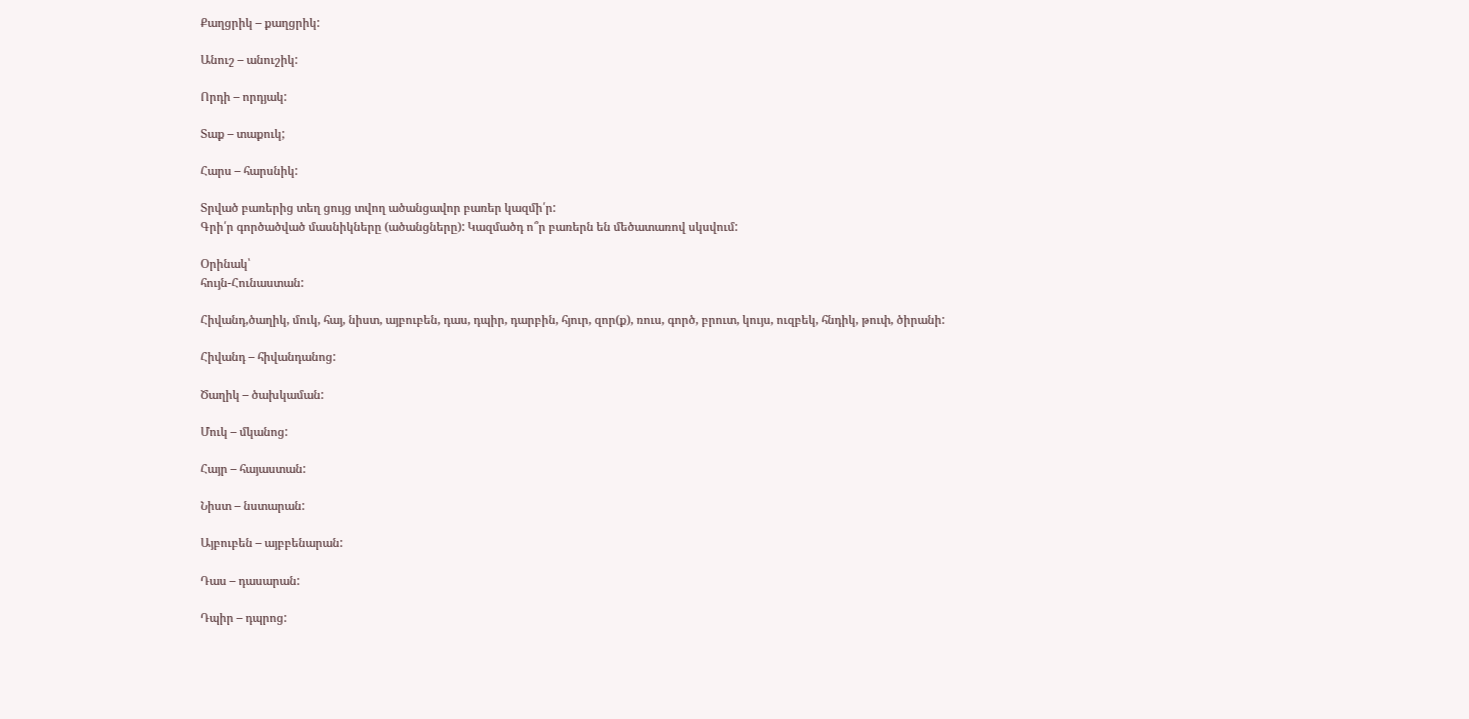Քաղցրիկ – քաղցրիկ:

Անուշ – անուշիկ:

Որդի – որդյակ:

Տաք – տաքուկ;

Հարս – հարսնիկ:

Տրված բառերից տեղ ցույց տվող ածանցավոր բառեր կազմի՛ր:
Գրի՛ր գործածված մասնիկները (ածանցները): Կազմածդ ո՞ր բառերն են մեծատառով սկսվում:

Օրինակ՝
հույն-Հունաստան:

Հիվանդ,ծաղիկ, մուկ, հայ, նիստ, այբուբեն, դաս, դպիր, դարբին, հյուր, զոր(ք), ռուս, գործ, բրուտ, կույս, ուզբեկ, հնդիկ, թուփ, ծիրանի:

Հիվանդ – հիվանդանոց:

Ծաղիկ – ծախկաման:

Մուկ – մկանոց:

Հայր – հայաստան:

Նիստ – նստարան:

Այբուբեն – այբբենարան:

Դաս – դասարան:

Դպիր – դպրոց: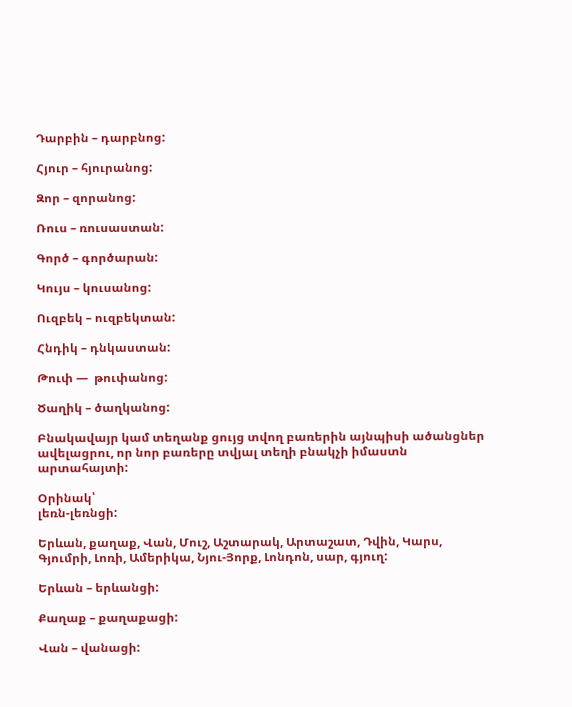Դարբին – դարբնոց:

Հյուր – հյուրանոց:

Զոր – զորանոց:

Ռուս – ռուսաստան:

Գործ – գործարան:

Կույս – կուսանոց:

Ուզբեկ – ուզբեկտան:

Հնդիկ – դնկաստան:

Թուփ —  թուփանոց:

Ծաղիկ – ծաղկանոց:

Բնակավայր կամ տեղանք ցույց տվող բառերին այնպիսի ածանցներ ավելացրու, որ նոր բառերը տվյալ տեղի բնակչի իմաստն արտահայտի:

Օրինակ՝
լեռն-լեռնցի:

Երևան, քաղաք, Վան, Մուշ, Աշտարակ, Արտաշատ, Դվին, Կարս, Գյումրի, Լոռի, Ամերիկա, Նյու-Յորք, Լոնդոն, սար, գյուղ:

Երևան – երևանցի:

Քաղաք – քաղաքացի:

Վան – վանացի: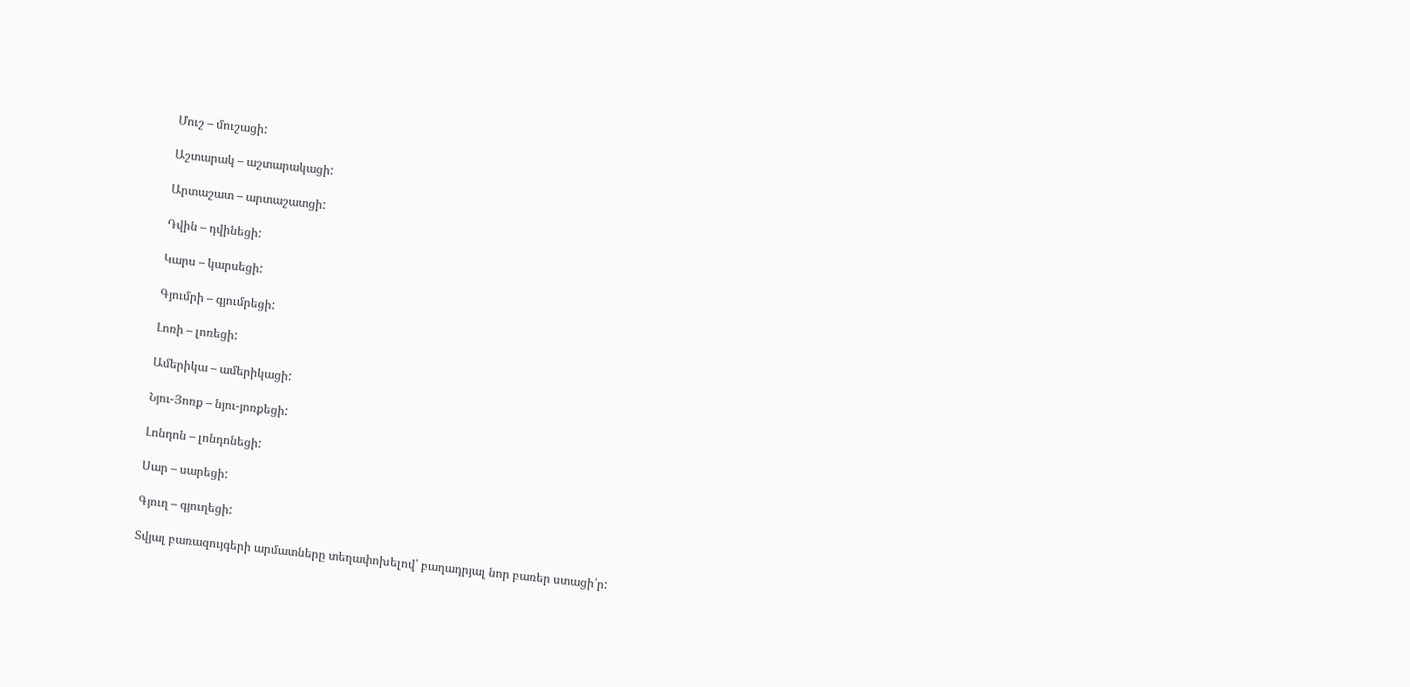Մուշ – մուշացի:

Աշտարակ – աշտարակացի:

Արտաշատ – արտաշատցի:

Դվին – դվինեցի:

Կարս – կարսեցի:

Գյումրի – գյումրեցի:

Լոռի – լոռեցի:

Ամերիկա – ամերիկացի:

Նյու-Յոռք – նյու-յոռքեցի:

Լոնդոն – լոնդոնեցի:

Սար – սարեցի:

Գյուղ – գյուղեցի:

Տվյալ բառազույգերի արմատները տեղափոխելով՝ բաղադրյալ նոր բառեր ստացի՛ր: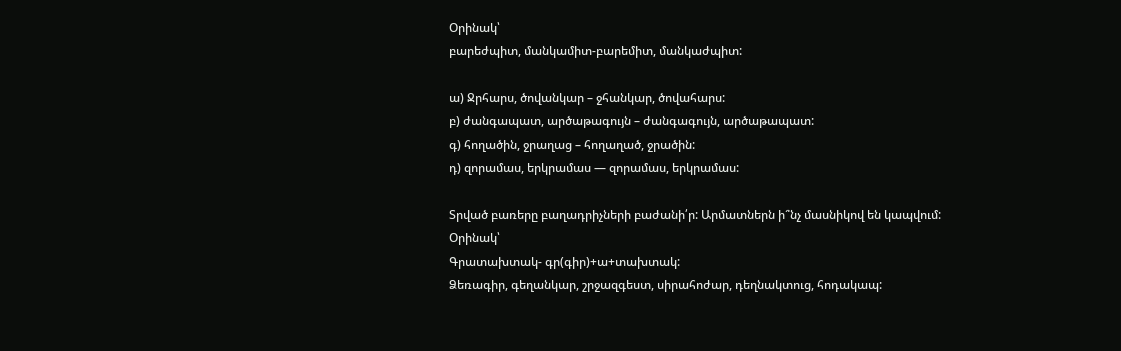Օրինակ՝
բարեժպիտ, մանկամիտ-բարեմիտ, մանկաժպիտ:

ա) Ջրհարս, ծովանկար – ջհանկար, ծովահարս:
բ) ժանգապատ, արծաթագույն – ժանգագույն, արծաթապատ:
գ) հողածին, ջրաղաց – հողաղած, ջրածին:
դ) զորամաս, երկրամաս — զորամաս, երկրամաս:

Տրված բառերը բաղադրիչների բաժանի՛ր: Արմատներն ի՞նչ մասնիկով են կապվում:
Օրինակ՝
Գրատախտակ- գր(գիր)+ա+տախտակ:
Ձեռագիր, գեղանկար, շրջազգեստ, սիրահոժար, դեղնակտուց, հոդակապ: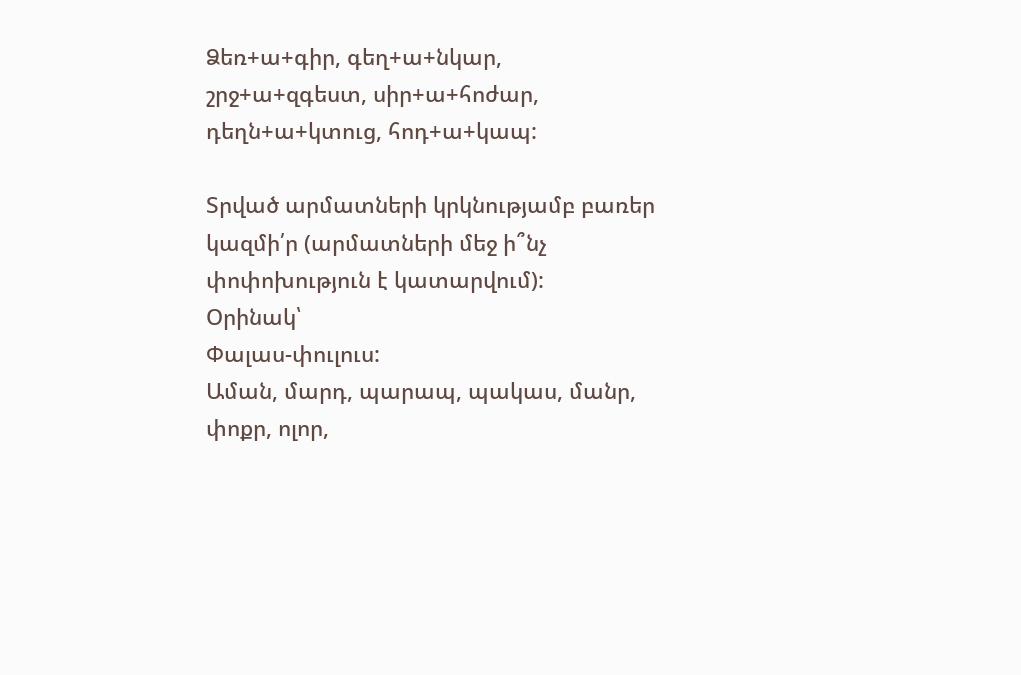Ձեռ+ա+գիր, գեղ+ա+նկար, շրջ+ա+զգեստ, սիր+ա+հոժար, դեղն+ա+կտուց, հոդ+ա+կապ:

Տրված արմատների կրկնությամբ բառեր կազմի՛ր (արմատների մեջ ի՞նչ փոփոխություն է կատարվում):
Օրինակ՝
Փալաս-փուլուս:
Աման, մարդ, պարապ, պակաս, մանր, փոքր, ոլոր,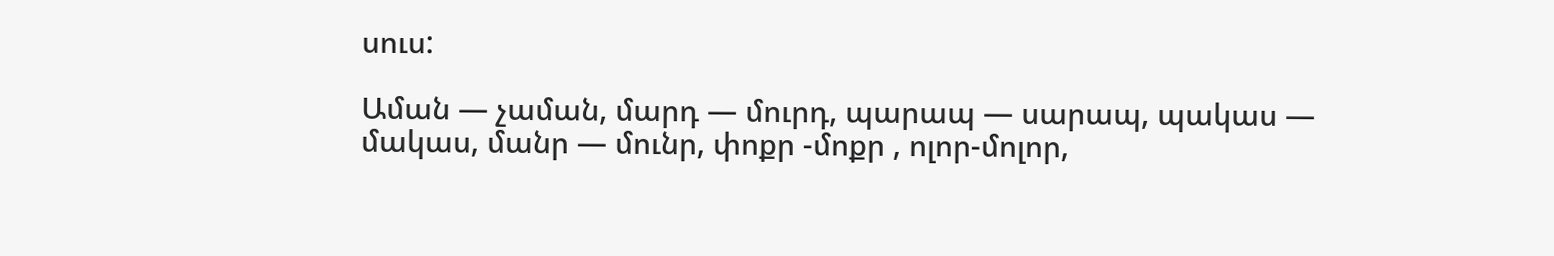սուս:

Աման — չաման, մարդ — մուրդ, պարապ — սարապ, պակաս — մակաս, մանր — մունր, փոքր -մոքր , ոլոր-մոլոր,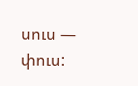սուս — փուս: